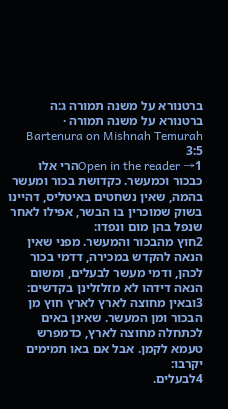ברטנורא על משנה תמורה ג:ה
ברטנורא על משנה תמורה · Bartenura on Mishnah Temurah 3:5
Open in the reader →1הרי אלו כבכור וכמעשר. כקדושת בכור ומעשר בהמה, שאין נשחטים באיטליס, דהיינו בשוק שמוכרין בו הבשר, אפילו לאחר שנפל בהן מום ונפדו:
2חוץ מהבכור והמעשר. מפני שאין הנאה להקדש במכירה, דדמי בכור לכהן, ודמי מעשר לבעלים, ומשום הנאה דידהו לא מזלזלינן בקדשים:
3ובאין מחוצה לארץ לארץ חוץ מן הבכור ומן המעשר. שאינן באים לכתחלה מחוצה לארץ, כדמפרש טעמא לקמן. אבל אם באו תמימים יקרבו:
4לבעלים.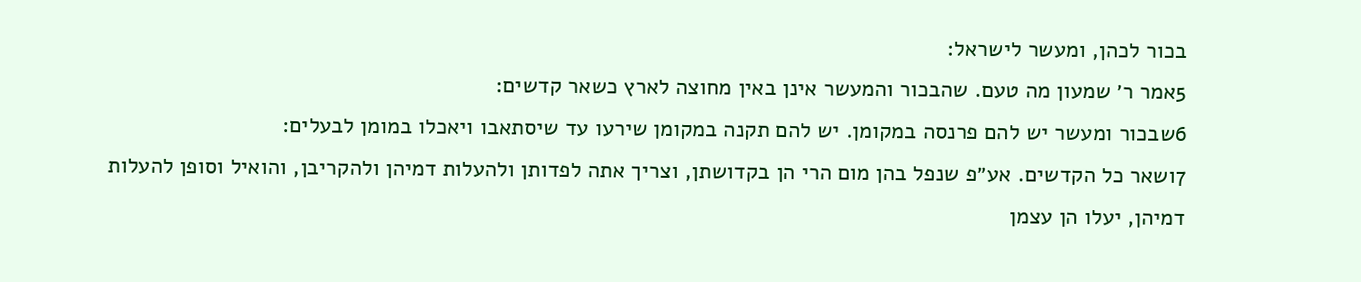בכור לכהן, ומעשר לישראל:
5אמר ר׳ שמעון מה טעם. שהבכור והמעשר אינן באין מחוצה לארץ כשאר קדשים:
6שבכור ומעשר יש להם פרנסה במקומן. יש להם תקנה במקומן שירעו עד שיסתאבו ויאכלו במומן לבעלים:
7ושאר כל הקדשים. אע״פ שנפל בהן מום הרי הן בקדושתן, וצריך אתה לפדותן ולהעלות דמיהן ולהקריבן, והואיל וסופן להעלות דמיהן, יעלו הן עצמן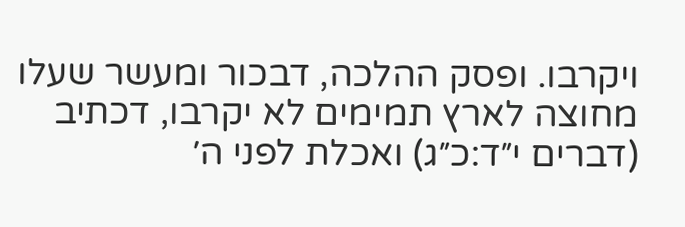ויקרבו. ופסק ההלכה, דבכור ומעשר שעלו מחוצה לארץ תמימים לא יקרבו, דכתיב (דברים י״ד:כ״ג) ואכלת לפני ה׳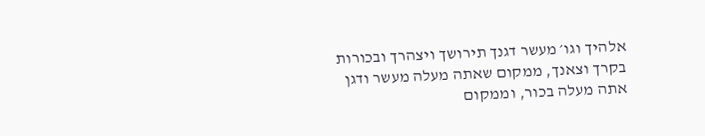אלהיך וגו׳ מעשר דגנך תירושך ויצהרך ובכורות בקרך וצאנך, ממקום שאתה מעלה מעשר ודגן אתה מעלה בכור, וממקום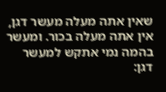שאין אתה מעלה מעשר דגן, אין אתה מעלה בכור. ומעשר בהמה נמי אתקש למעשר דגן: